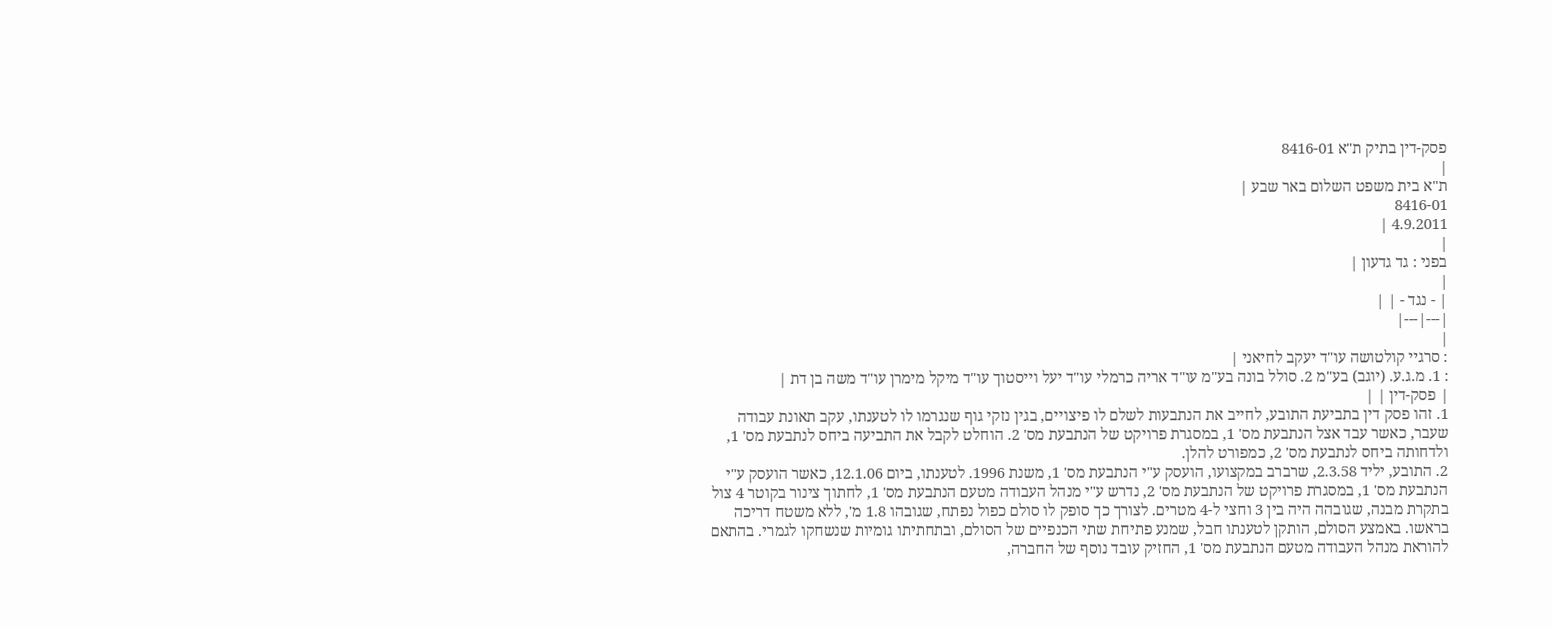פסק-דין בתיק ת"א 8416-01
|
ת"א בית משפט השלום באר שבע |
8416-01
4.9.2011 |
|
בפני : גד גדעון |
|
| - נגד - | |
|---|---|
|
: סרגיי קולטושה עו"ד יעקב לחיאני |
: 1. מ.ג.ע. (יוגב) בע"מ 2. סולל בונה בע"מ עו"ד אריה כרמלי עו"ד יעל וייסטוך עו"ד מיקל מימרן עו"ד משה בן דת |
| פסק-דין | |
1. זהו פסק דין בתביעת התובע, לחייב את הנתבעות לשלם לו פיצויים, בגין נזקי גוף שנגרמו לו לטענתו, עקב תאונת עבודה שעבר, כאשר עבד אצל הנתבעת מס' 1, במסגרת פרויקט של הנתבעת מס' 2. הוחלט לקבל את התביעה ביחס לנתבעת מס' 1, ולדחותה ביחס לנתבעת מס' 2, כמפורט להלן.
2. התובע, יליד 2.3.58, שרברב במקצועו, הועסק ע"י הנתבעת מס' 1, משנת 1996. לטענתו, ביום 12.1.06, כאשר הועסק ע"י הנתבעת מס' 1, במסגרת פרויקט של הנתבעת מס' 2, נדרש ע"י מנהל העבודה מטעם הנתבעת מס' 1, לחתוך צינור בקוטר 4 צול בתקרת מבנה, שגובהה היה בין 3 וחצי ל-4 מטרים. לצורך כך סופק לו סולם כפול נפתח, שגובהו 1.8 מ', ללא משטח דריכה בראשו. באמצע הסולם, הותקן לטענתו חבל, שמנע פתיחת שתי הכנפיים של הסולם, ובתחתיתו גומיות שנשחקו לגמרי. בהתאם להוראת מנהל העבודה מטעם הנתבעת מס' 1, החזיק עובד נוסף של החברה,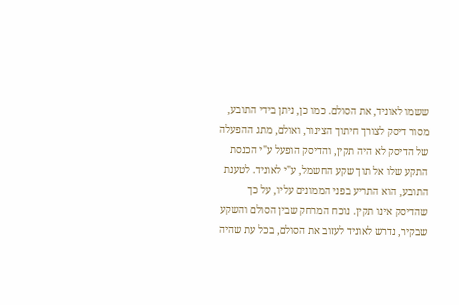ששמו לאוניד, את הסולם. כמו כן, ניתן בידי התובע, מסור דיסק לצורך חיתוך הצינור, ואולם, מתג ההפעלה של הדיסק לא היה תקין, והדיסק הופעל ע"י הכנסת התקע שלו אל תוך שקע החשמל, ע"י לאוניד. לטענת התובע, הוא התריע בפני הממונים עליו, על כך שהדיסק אינו תקין. נוכח המרחק שבין הסולם והשקע שבקיר, נדרש לאוניד לעזוב את הסולם, בכל עת שהיה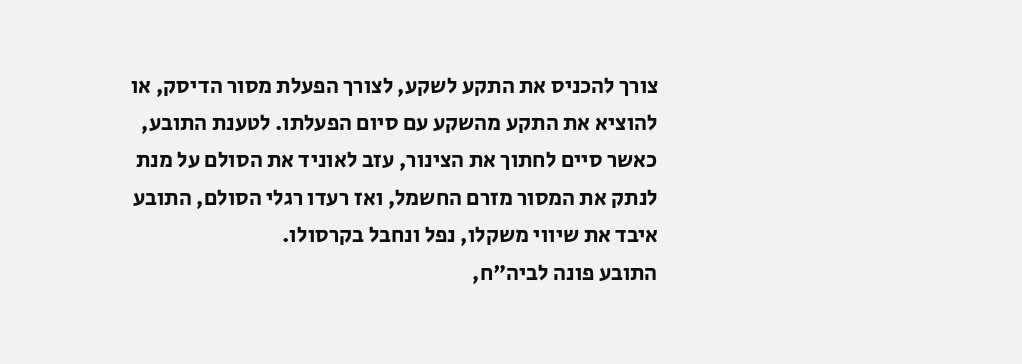צורך להכניס את התקע לשקע, לצורך הפעלת מסור הדיסק, או להוציא את התקע מהשקע עם סיום הפעלתו. לטענת התובע, כאשר סיים לחתוך את הצינור, עזב לאוניד את הסולם על מנת לנתק את המסור מזרם החשמל, ואז רעדו רגלי הסולם, התובע איבד את שיווי משקלו, נפל ונחבל בקרסולו.
התובע פונה לביה"ח,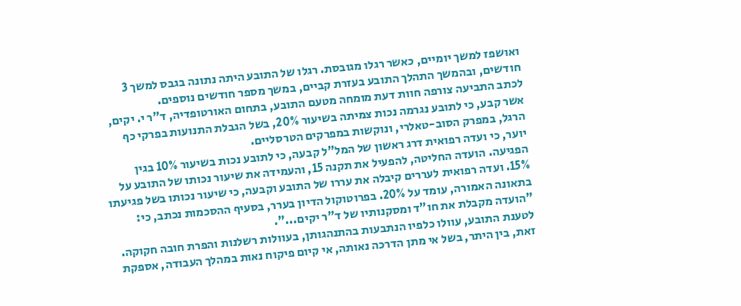ואושפז למשך יומיים, כאשר רגלו מגובסת. רגלו של התובע היתה נתונה בגבס למשך 3 חודשים, ובהמשך התהלך התובע בעזרת קביים, במשך מספר חודשים נוספים.
לכתב התביעה צורפה חוות דעת מומחה מטעם התובע, בתחום האורטופדיה, ד"ר י. יקים, אשר קבע, כי לתובע נגרמה נכות צמיתה בשיעור 20%, בשל הגבלת התנועות בפרקי כף הרגל, במפרק הסוב-טאלרי, ונוקשות במפרקים הטרסליים.
יוער, כי ועדה רפואית דרג ראשון של המל"ל קבעה, כי לתובע נכות בשיעור 10% בגין הפגיעה. הועדה החליטה, להפעיל את תקנה 15, והעמידה את שיעור נכותו של התובע על 15%. ועדה רפואית לעררים קיבלה את עררו של התובע וקבעה, כי שיעור נכותו בשל פגיעתו בתאונה האמורה, עומד על 20%. בפרוטוקול הדיון בערר, בסעיף ההסכמות נכתב, כי: "הועדה מקבלת את חו"ד ומסקנותיו של ד"ר יקים...".
לטענת התובע, עוולו כלפיו הנתבעות בהתנהגותן, בעוולות רשלנות והפרת חובה חקוקה. זאת, בין היתר, בשל אי מתן הדרכה נאותה, אי קיום פיקוח נאות במהלך העבודה, אספקת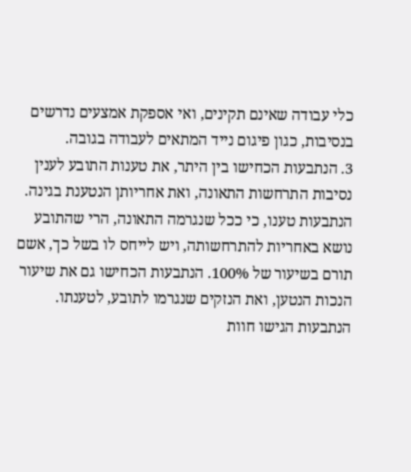כלי עבודה שאינם תקינים, ואי אספקת אמצעים נדרשים בנסיבות, כגון פיגום נייד המתאים לעבודה בגובה.
3. הנתבעות הכחישו בין היתר, את טענות התובע לענין נסיבות התרחשות התאונה, ואת אחריותן הנטענת בגינה. הנתבעות טענו, כי ככל שנגרמה התאונה, הרי שהתובע נושא באחריות להתרחשותה, ויש לייחס לו בשל כך, אשם תורם בשיעור של 100%. הנתבעות הכחישו גם את שיעור הנכות הנטען, ואת הנזקים שנגרמו לתובע, לטענתו. הנתבעות הגישו חוות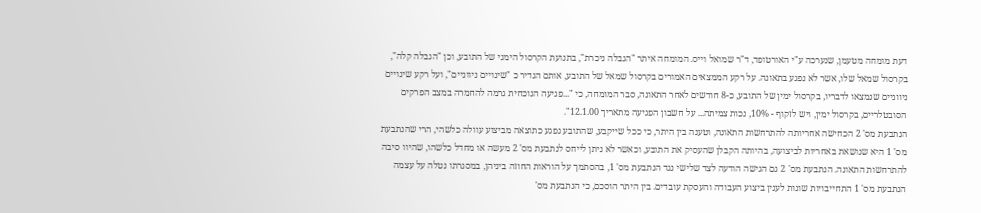דעת מומחה מטעמן, שנערכה ע"י האורטופד, ד"ר שמואל וייס. המומחה איתר "הגבלה ניכרת", בתנועת הקרסול הימני של התובע, וכן "הגבלה קלה", בקרסול שמאל שלו, אשר לא נפגע בתאונה. על רקע הממצאים האמורים בקרסול שמאל של התובע, אותם הגדיר כ "שינויים ניווניים", ועל רקע שינויים ניווניים שנמצאו לדבריו, בקרסול ימין של התובע, כ-8 חודשים לאחר התאונה, סבר המומחה, כי "...פגיעה הנוכחית גרמה להחמרה במצב הפרקים הסובטלריים, בקרסול ימין, ויש לזקוף - 10%, נכות צמיתה... על חשבון הפגיעה מתאריך 12.1.00".
הנתבעת מס' 2 הכחישה אחריותה להתרחשות התאונה, וטענה בין היתר, כי ככל שייקבע, שהתובע נפגע כתוצאה מביצוע עוולה כלשהי, הרי שהנתבעת מס' 1 היא שנושאת באחריות לביצועה, בהיותה הקבלן שהעסיק את התובע, וכאשר לא ניתן לייחס לנתבעת מס' 2 מעשה או מחדל כלשהו, שהיוו סיבה להתרחשות התאונה. הנתבעת מס' 2 גם הגישה הודעה לצד שלישי נגד הנתבעת מס' 1, בהסתמך על הוראות החוזה ביניהן, במסגרתו נטלה על עצמה הנתבעת מס' 1 התחייבויות שונות לענין ביצוע העבודה והעסקת עובדים. בין היתר הוסכם, כי הנתבעת מס'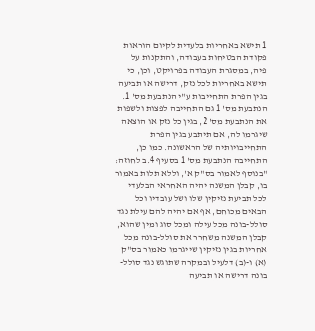1 תישא באחריות בלעדית לקיום הוראות פקודת הבטיחות בעבודה, והתקנות על פיה, במסגרת העבודה בפרויקט, וכן, כי תישא באחריות לכל נזק, דרישה או תביעה בגין הפרת התחייבות ע"י הנתבעת מס' 1. הנתבעת מס' 1 גם התחייבה לפצות ולשפות את הנתבעת מס' 2, בגין כל נזק או הוצאה שיגרמו לה, אם תיתבע בגין הפרת התחייבויותיה של הראשונה. כמו כן, התחייבה הנתבעת מס' 1 בסעיף 4.ב לחוזה: "בנוסף לאמור בס"ק א', וללא תלות באמור בו, קבלן המשנה יהיה האחראי הבלעדי לכל תביעת נזיקין שלו ושל עובדיו וכל הבאים מכוחם, אף אם יהיה להם עילת נגד סולל-בונה מכל עילה ומכל סוג ומין שהוא, קבלן המשנה משחרר את סולל-בונה מכל אחריות בגין נזיקין שייגרמו כאמור בס"ק (א) ו-(ב) דלעיל ובמקרה שתוגש נגד סולל-בונה דרישה או תביעה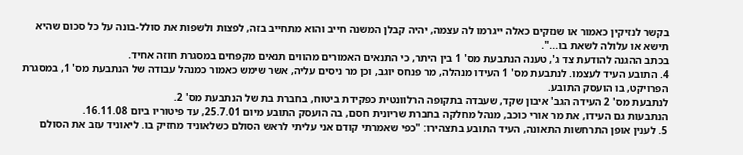בקשר לנזיקין כאמור או שנזקים כאלה ייגרמו לה עצמה, יהיה קבלן המשנה חייב והוא מתחייב בזה, לפצות ולשפות את סולל-בונה על כל סכום שהיא תישא או עלולה לשאת בו...".
בכתב ההגנה להודעת צד ג', טענה הנתבעת מס' 1 בין היתר, כי התנאים האמורים מהווים תנאים מקפחים במסגרת חוזה אחיד.
4. התובע העיד לעצמו. לנתבעת מס' 1 העידו מנהלה, מר פנחס יוגב, וכן מר ניסים עליה, אשר שימש כאמור כמנהל עבודה של הנתבעת מס' 1, במסגרת הפרויקט, בו הועסק התובע.
לנתבעת מס' 2 העידה הגב' איבון שקד, שעבדה בתקופה הרלוונטית כפקידת ביטוח, בחברת בת של הנתבעת מס' 2.
הנתבעות גם העידו, את מר אורי כוכב, מנהל מחלקה בחברת שריונית חסם, בה הועסק התובע מיום 25.7.01, עד פיטוריו ביום 16.11.08.
5. לענין אופן התרחשות התאונה, העיד התובע בתצהירו: "כפי שאמרתי קודם אני עליתי לראש הסולם כשלאוניד מחזיק בו. ליאוניד עזב את הסולם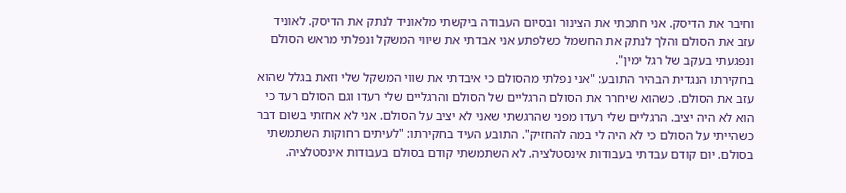וחיבר את הדיסק. אני חתכתי את הצינור ובסיום העבודה ביקשתי מלאוניד לנתק את הדיסק. לאוניד עזב את הסולם והלך לנתק את החשמל כשלפתע אני אבדתי את שיווי המשקל ונפלתי מראש הסולם ונפגעתי בעקב של רגל ימין".
בחקירתו הנגדית הבהיר התובע: "אני נפלתי מהסולם כי איבדתי את שווי המשקל שלי וזאת בגלל שהוא עזב את הסולם. כשהוא שיחרר את הסולם הרגליים של הסולם והרגליים שלי רעדו וגם הסולם רעד כי הוא לא היה יציב. הרגליים שלי רעדו מפני שהרגשתי שאני לא יציב על הסולם. אני לא אחזתי בשום דבר כשהייתי על הסולם כי לא היה לי במה להחזיק". התובע העיד בחקירתו: "לעיתים רחוקות השתמשתי בסולם. יום קודם עבדתי בעבודות אינסטלציה. לא השתמשתי קודם בסולם בעבודות אינסטלציה.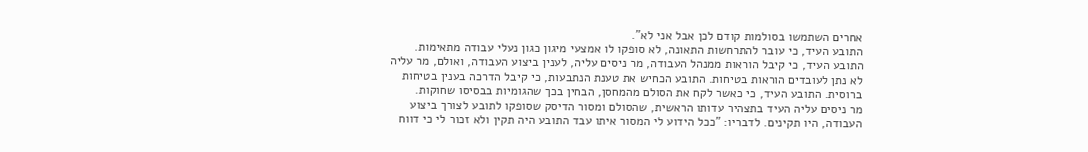אחרים השתמשו בסולמות קודם לכן אבל אני לא".
התובע העיד, כי עובר להתרחשות התאונה, לא סופקו לו אמצעי מיגון כגון נעלי עבודה מתאימות. התובע העיד, כי קיבל הוראות ממנהל העבודה, מר ניסים עליה, לענין ביצוע העבודה, ואולם, מר עליה לא נתן לעובדים הוראות בטיחות. התובע הכחיש את טענת הנתבעות, כי קיבל הדרכה בענין בטיחות ברוסית. התובע העיד, כי כאשר לקח את הסולם מהמחסן, הבחין בכך שהגומיות בבסיסו שחוקות.
מר ניסים עליה העיד בתצהיר עדותו הראשית, שהסולם ומסור הדיסק שסופקו לתובע לצורך ביצוע העבודה, היו תקינים. לדבריו: "ככל הידוע לי המסור איתו עבד התובע היה תקין ולא זכור לי כי דווח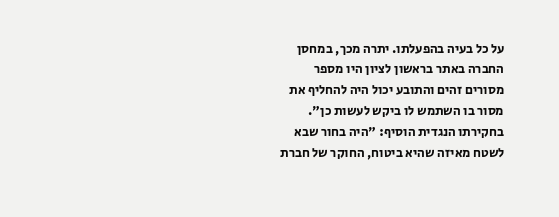על כל בעיה בהפעלתו. יתרה מכך, במחסן החברה באתר בראשון לציון היו מספר מסורים זהים והתובע יכול היה להחליף את מסור בו השתמש לו ביקש לעשות כן". בחקירתו הנגדית הוסיף: "היה בחור שבא לשטח מאיזה שהיא ביטוח, החוקר של חברת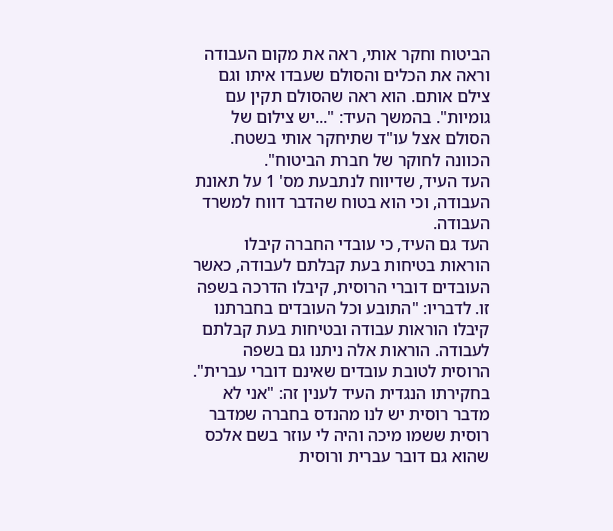הביטוח וחקר אותי, ראה את מקום העבודה וראה את הכלים והסולם שעבדו איתו וגם צילם אותם. הוא ראה שהסולם תקין עם גומיות". בהמשך העיד: "...יש צילום של הסולם אצל עו"ד שתיחקר אותי בשטח. הכוונה לחוקר של חברת הביטוח".
העד העיד, שדיווח לנתבעת מס' 1 על תאונת העבודה, וכי הוא בטוח שהדבר דווח למשרד העבודה.
העד גם העיד, כי עובדי החברה קיבלו הוראות בטיחות בעת קבלתם לעבודה, כאשר העובדים דוברי הרוסית, קיבלו הדרכה בשפה זו. לדבריו: "התובע וכל העובדים בחברתנו קיבלו הוראות עבודה ובטיחות בעת קבלתם לעבודה. הוראות אלה ניתנו גם בשפה הרוסית לטובת עובדים שאינם דוברי עברית". בחקירתו הנגדית העיד לענין זה: "אני לא מדבר רוסית יש לנו מהנדס בחברה שמדבר רוסית ששמו מיכה והיה לי עוזר בשם אלכס שהוא גם דובר עברית ורוסית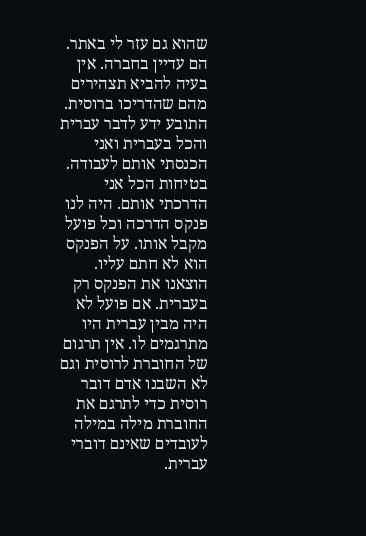שהוא גם עזר לי באתר. הם עדיין בחברה. אין בעיה להביא תצהירים מהם שהדריכו ברוסית. התובע ידע לדבר עברית והכל בעברית ואני הכנסתי אותם לעבודה. בטיחות הכל אני הדרכתי אותם. היה לנו פנקס הדרכה וכל פועל מקבל אותו. על הפנקס הוא לא חתם עליו. הוצאנו את הפנקס רק בעברית. אם פועל לא היה מבין עברית היו מתרגמים לו. אין תרגום של החוברת לרוסית וגם לא השבנו אדם דובר רוסית כדי לתרגם את החוברת מילה במילה לעובדים שאינם דוברי עברית.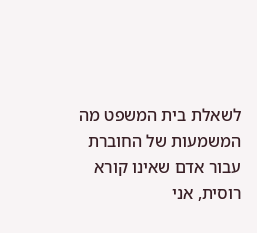לשאלת בית המשפט מה המשמעות של החוברת עבור אדם שאינו קורא רוסית, אני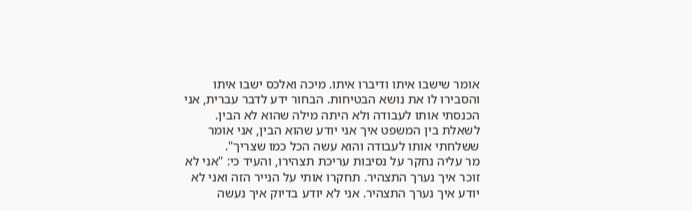אומר שישבו איתו ודיברו איתו. מיכה ואלכס ישבו איתו והסבירו לו את נושא הבטיחות. הבחור ידע לדבר עברית, אני הכנסתי אותו לעבודה ולא היתה מילה שהוא לא הבין. לשאלת בין המשפט איך אני יודע שהוא הבין, אני אומר ששלחתי אותו לעבודה והוא עשה הכל כמו שצריך".
מר עליה נחקר על נסיבות עריכת תצהירו, והעיד כי: "אני לא זוכר איך נערך התצהיר. תחקרו אותי על הנייר הזה ואני לא יודע איך נערך התצהיר. אני לא יודע בדיוק איך נעשה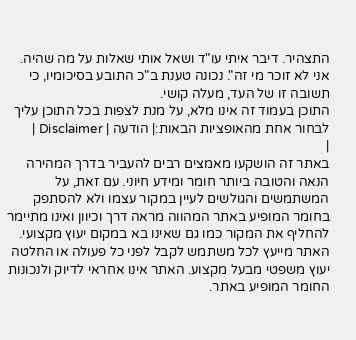התצהיר. דיבר איתי עו"ד ושאל אותי שאלות על מה שהיה. אני לא זוכר מי זה". נכונה טענת ב"כ התובע בסיכומיו, כי תשובה זו של העד, מעלה קושי.
התוכן בעמוד זה אינו מלא, על מנת לצפות בכל התוכן עליך לבחור אחת מהאופציות הבאות:| הודעה | Disclaimer |
|
באתר זה הושקעו מאמצים רבים להעביר בדרך המהירה הנאה והטובה ביותר חומר ומידע חיוני. עם זאת, על המשתמשים והגולשים לעיין במקור עצמו ולא להסתפק בחומר המופיע באתר המהווה מראה דרך וכיוון ואינו מתיימר להחליף את המקור כמו גם שאינו בא במקום יעוץ מקצועי. האתר מייעץ לכל משתמש לקבל לפני כל פעולה או החלטה יעוץ משפטי מבעל מקצוע. האתר אינו אחראי לדיוק ולנכונות החומר המופיע באתר.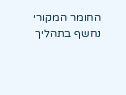החומר המקורי נחשף בתהליך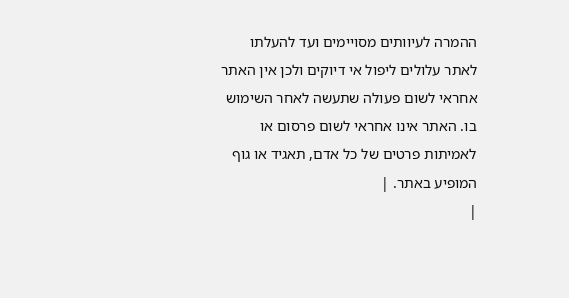ההמרה לעיוותים מסויימים ועד להעלתו לאתר עלולים ליפול אי דיוקים ולכן אין האתר אחראי לשום פעולה שתעשה לאחר השימוש בו. האתר אינו אחראי לשום פרסום או לאמיתות פרטים של כל אדם, תאגיד או גוף המופיע באתר. |
|